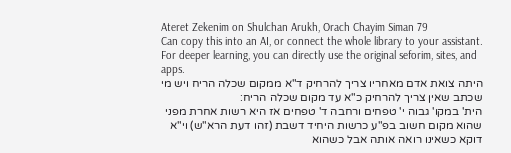Ateret Zekenim on Shulchan Arukh, Orach Chayim Siman 79
Can copy this into an AI, or connect the whole library to your assistant. For deeper learning, you can directly use the original seforim, sites, and apps.
היתה צואת אדם מאחריו צריך להרחיק ד"א ממקום שכלה הריח ויש מי שכתב שאין צריך להרחיק כ"א עד מקום שכלה הריח:
הית' במקו' גבוה י' טפחים ורחבה ד' טפחים אז היא רשות אחרת מפני שהוא מקום חשוב בפ"ע כרשות היחיד דשבת (זהו דעת הרא"ש) וי"א דוקא כשאינו רואה אותה אבל כשהוא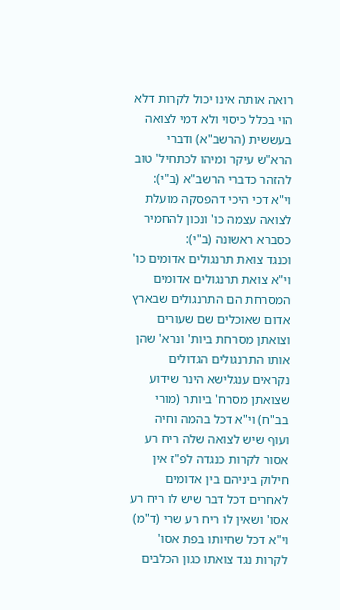רואה אותה אינו יכול לקרות דלא הוי בכלל כיסוי ולא דמי לצואה בעששית (הרשב"א) ודברי הרא"ש עיקר ומיהו לכתחיל' טוב להזהר כדברי הרשב"א (ב"י):
וי"א דכי היכי דהפסקה מועלת לצואה עצמה כו' ונכון להחמיר כסברא ראשונה (ב"י):
וכנגד צואת תרנגולים אדומים כו' וי"א צואת תרנגולים אדומים המסרחת הם התרנגולים שבארץ אדום שאוכלים שם שעורים וצואתן מסרחת ביות' ונרא' שהן אותו התרנגולים הגדולים נקראים ענגלישא הינר שידוע שצואתן מסרח' ביותר (מורי בב"ח) וי"א דכל בהמה וחיה ועוף שיש לצואה שלה ריח רע אסור לקרות כנגדה לפ"ז אין חילוק ביניהם בין אדומים לאחרים דכל דבר שיש לו ריח רע אסו' ושאין לו ריח רע שרי (ד"מ) וי"א דכל שחיותו בפת אסו' לקרות נגד צואתו כגון הכלבים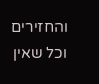והחזירים וכל שאין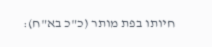חיותו בפת מותר (כ"כ בא"ח):